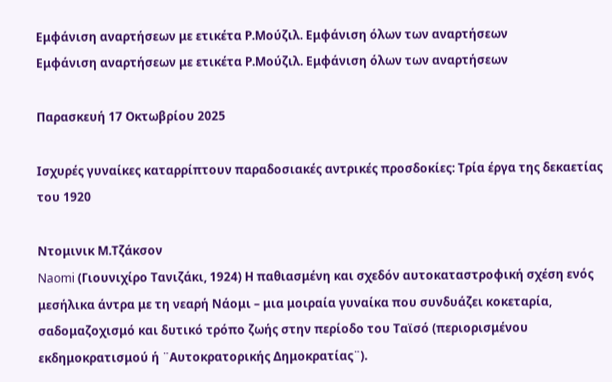Εμφάνιση αναρτήσεων με ετικέτα Ρ.Μούζιλ. Εμφάνιση όλων των αναρτήσεων
Εμφάνιση αναρτήσεων με ετικέτα Ρ.Μούζιλ. Εμφάνιση όλων των αναρτήσεων

Παρασκευή 17 Οκτωβρίου 2025

Ισχυρές γυναίκες καταρρίπτουν παραδοσιακές αντρικές προσδοκίες: Τρία έργα της δεκαετίας του 1920

Ντομινικ Μ.Τζάκσον
Naomi (Γιουνιχίρο Τανιζάκι, 1924) Η παθιασμένη και σχεδόν αυτοκαταστροφική σχέση ενός μεσήλικα άντρα με τη νεαρή Νάομι – μια μοιραία γυναίκα που συνδυάζει κοκεταρία, σαδομαζοχισμό και δυτικό τρόπο ζωής στην περίοδο του Ταϊσό (περιορισμένου εκδημοκρατισμού ή ¨Αυτοκρατορικής Δημοκρατίας¨).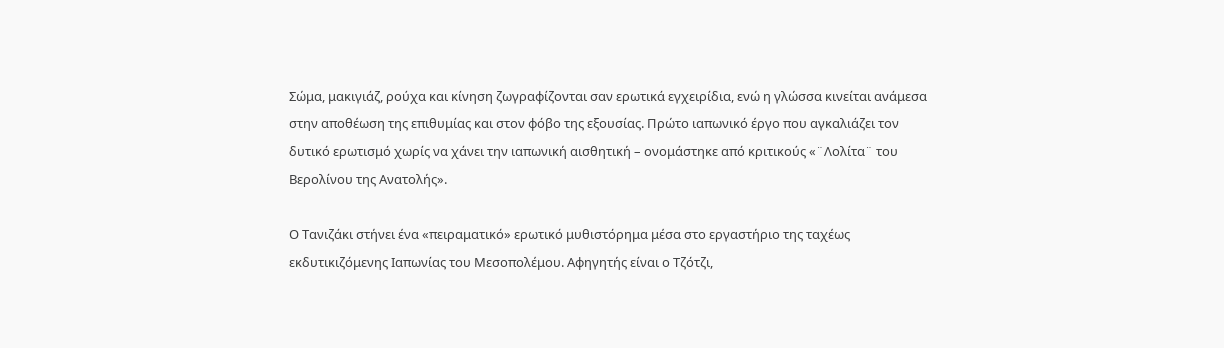Σώμα, μακιγιάζ, ρούχα και κίνηση ζωγραφίζονται σαν ερωτικά εγχειρίδια, ενώ η γλώσσα κινείται ανάμεσα στην αποθέωση της επιθυμίας και στον φόβο της εξουσίας. Πρώτο ιαπωνικό έργο που αγκαλιάζει τον δυτικό ερωτισμό χωρίς να χάνει την ιαπωνική αισθητική – ονομάστηκε από κριτικούς «¨Λολίτα¨ του Βερολίνου της Ανατολής».

Ο Τανιζάκι στήνει ένα «πειραματικό» ερωτικό μυθιστόρημα μέσα στο εργαστήριο της ταχέως εκδυτικιζόμενης Ιαπωνίας του Μεσοπολέμου. Αφηγητής είναι ο Τζότζι,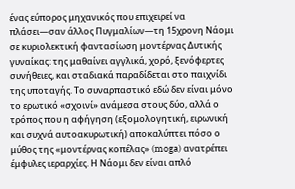ένας εύπορος μηχανικός που επιχειρεί να πλάσει—σαν άλλος Πυγμαλίων—τη 15χρονη Νάομι σε κυριολεκτική φαντασίωση μοντέρνας Δυτικής γυναίκας: της μαθαίνει αγγλικά, χορό, ξενόφερτες συνήθειες, και σταδιακά παραδίδεται στο παιχνίδι της υποταγής. Το συναρπαστικό εδώ δεν είναι μόνο το ερωτικό «σχοινί» ανάμεσα στους δύο, αλλά ο τρόπος που η αφήγηση (εξομολογητική, ειρωνική και συχνά αυτοακυρωτική) αποκαλύπτει πόσο ο μύθος της «μοντέρνας κοπέλας» (moga) ανατρέπει έμφυλες ιεραρχίες. Η Νάομι δεν είναι απλό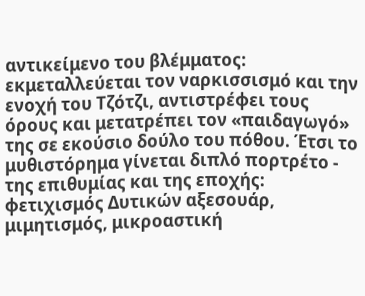αντικείμενο του βλέμματος: εκμεταλλεύεται τον ναρκισσισμό και την ενοχή του Τζότζι, αντιστρέφει τους όρους και μετατρέπει τον «παιδαγωγό» της σε εκούσιο δούλο του πόθου. Έτσι το μυθιστόρημα γίνεται διπλό πορτρέτο - της επιθυμίας και της εποχής: φετιχισμός Δυτικών αξεσουάρ, μιμητισμός, μικροαστική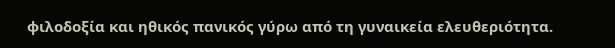φιλοδοξία και ηθικός πανικός γύρω από τη γυναικεία ελευθεριότητα.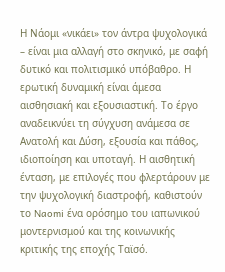Η Νάομι «νικάει» τον άντρα ψυχολογικά – είναι μια αλλαγή στο σκηνικό, με σαφή δυτικό και πολιτισμικό υπόβαθρο. Η ερωτική δυναμική είναι άμεσα αισθησιακή και εξουσιαστική. Το έργο αναδεικνύει τη σύγχυση ανάμεσα σε Ανατολή και Δύση, εξουσία και πάθος, ιδιοποίηση και υποταγή. Η αισθητική ένταση, με επιλογές που φλερτάρουν με την ψυχολογική διαστροφή, καθιστούν το Naomi ένα ορόσημο του ιαπωνικού μοντερνισμού και της κοινωνικής κριτικής της εποχής Ταϊσό.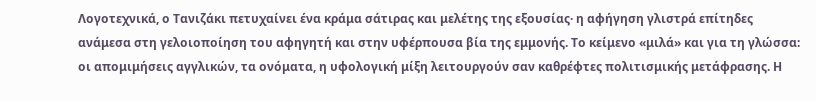Λογοτεχνικά, ο Τανιζάκι πετυχαίνει ένα κράμα σάτιρας και μελέτης της εξουσίας· η αφήγηση γλιστρά επίτηδες ανάμεσα στη γελοιοποίηση του αφηγητή και στην υφέρπουσα βία της εμμονής. Το κείμενο «μιλά» και για τη γλώσσα: οι απομιμήσεις αγγλικών, τα ονόματα, η υφολογική μίξη λειτουργούν σαν καθρέφτες πολιτισμικής μετάφρασης. Η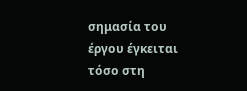σημασία του έργου έγκειται τόσο στη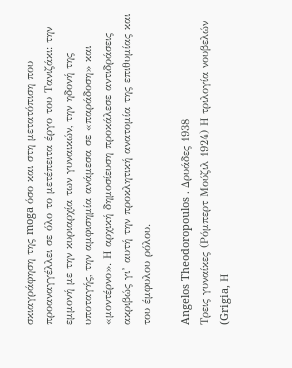σκιαγράφηση της moga όσο και στη μετατόπιση που προαναγγέλλει σε όλο το μετέπειτα έργο του Τανιζάκι: την εμμονή με την κυριαρχία των γυναικών, την ηδονή της υποταγής, την αμφισημία ανάμεσα σε «παράδοση» και «μοντέρνο». Η αρχική δημοσίευση προκάλεσε αντιδράσεις ακριβώς γι’ αυτή την προκλητική ανατομία της επιθυμίας και του έμφυλου ρόλου.

Angelos Theodoropoulos . Δρυάδες 1938
Τρεις γυναίκες (Ρόμπερτ Μούζιλ 1924) Η τριλογία νουβελών (Grigia, Η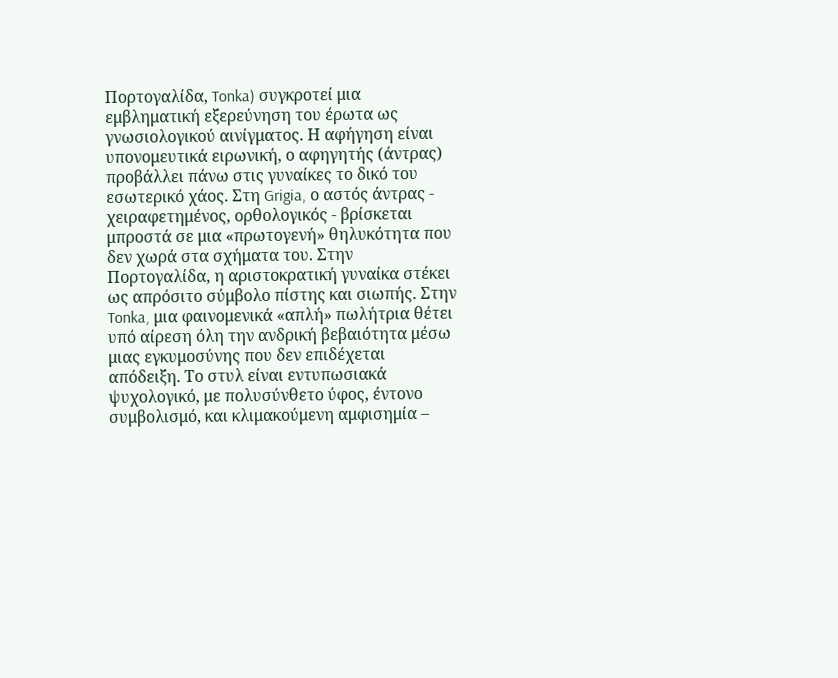Πορτογαλίδα, Tonka) συγκροτεί μια εμβληματική εξερεύνηση του έρωτα ως γνωσιολογικού αινίγματος. Η αφήγηση είναι υπονομευτικά ειρωνική, ο αφηγητής (άντρας) προβάλλει πάνω στις γυναίκες το δικό του εσωτερικό χάος. Στη Grigia, ο αστός άντρας - χειραφετημένος, ορθολογικός - βρίσκεται μπροστά σε μια «πρωτογενή» θηλυκότητα που δεν χωρά στα σχήματα του. Στην Πορτογαλίδα, η αριστοκρατική γυναίκα στέκει ως απρόσιτο σύμβολο πίστης και σιωπής. Στην Tonka, μια φαινομενικά «απλή» πωλήτρια θέτει υπό αίρεση όλη την ανδρική βεβαιότητα μέσω μιας εγκυμοσύνης που δεν επιδέχεται απόδειξη. Το στυλ είναι εντυπωσιακά ψυχολογικό, με πολυσύνθετο ύφος, έντονο συμβολισμό, και κλιμακούμενη αμφισημία –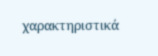χαρακτηριστικά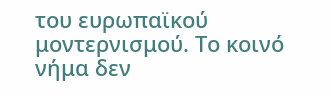του ευρωπαϊκού μοντερνισμού. Το κοινό νήμα δεν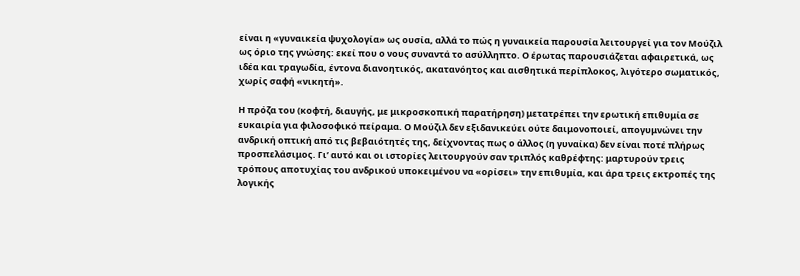είναι η «γυναικεία ψυχολογία» ως ουσία, αλλά το πώς η γυναικεία παρουσία λειτουργεί για τον Μούζιλ ως όριο της γνώσης: εκεί που ο νους συναντά το ασύλληπτο. Ο έρωτας παρουσιάζεται αφαιρετικά, ως ιδέα και τραγωδία, έντονα διανοητικός, ακατανόητος και αισθητικά περίπλοκος, λιγότερο σωματικός, χωρίς σαφή «νικητή».

Η πρόζα του (κοφτή, διαυγής, με μικροσκοπική παρατήρηση) μετατρέπει την ερωτική επιθυμία σε ευκαιρία για φιλοσοφικό πείραμα. Ο Μούζιλ δεν εξιδανικεύει ούτε δαιμονοποιεί, απογυμνώνει την ανδρική οπτική από τις βεβαιότητές της, δείχνοντας πως ο άλλος (η γυναίκα) δεν είναι ποτέ πλήρως προσπελάσιμος. Γι’ αυτό και οι ιστορίες λειτουργούν σαν τριπλός καθρέφτης: μαρτυρούν τρεις τρόπους αποτυχίας του ανδρικού υποκειμένου να «ορίσει» την επιθυμία, και άρα τρεις εκτροπές της λογικής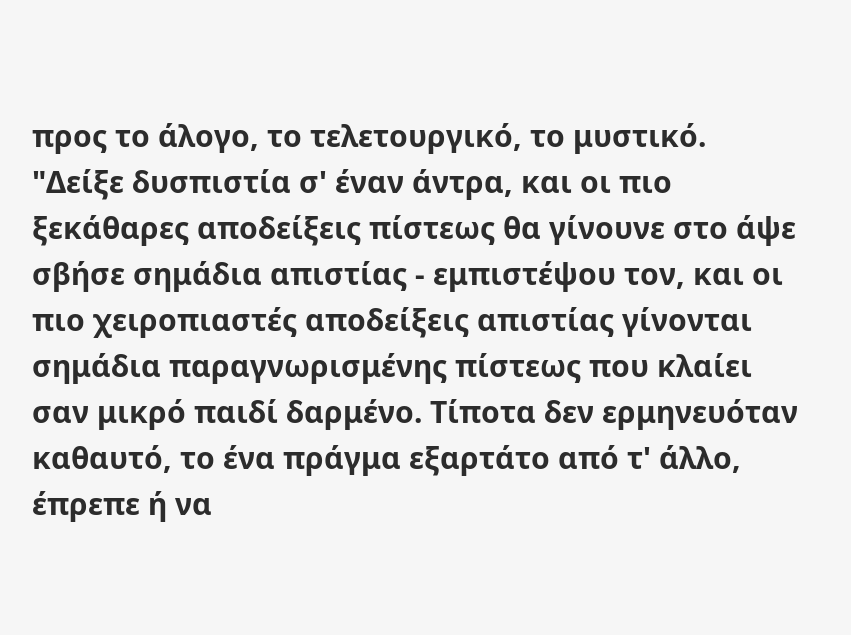προς το άλογο, το τελετουργικό, το μυστικό. "Δείξε δυσπιστία σ' έναν άντρα, και οι πιο ξεκάθαρες αποδείξεις πίστεως θα γίνουνε στο άψε σβήσε σημάδια απιστίας - εμπιστέψου τον, και οι πιο χειροπιαστές αποδείξεις απιστίας γίνονται σημάδια παραγνωρισμένης πίστεως που κλαίει σαν μικρό παιδί δαρμένο. Τίποτα δεν ερμηνευόταν καθαυτό, το ένα πράγμα εξαρτάτο από τ' άλλο, έπρεπε ή να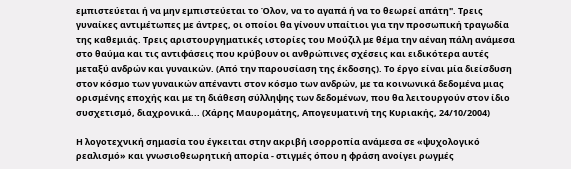εμπιστεύεται ή να μην εμπιστεύεται το Όλον, να το αγαπά ή να το θεωρεί απάτη". Τρεις γυναίκες αντιμέτωπες με άντρες, οι οποίοι θα γίνουν υπαίτιοι για την προσωπική τραγωδία της καθεμιάς. Τρεις αριστουργηματικές ιστορίες του Μούζιλ με θέμα την αέναη πάλη ανάμεσα στο θαύμα και τις αντιφάσεις που κρύβουν οι ανθρώπινες σχέσεις και ειδικότερα αυτές μεταξύ ανδρών και γυναικών. (Από την παρουσίαση της έκδοσης). Το έργο είναι μία διείσδυση στον κόσμο των γυναικών απέναντι στον κόσμο των ανδρών, με τα κοινωνικά δεδομένα μιας ορισμένης εποχής και με τη διάθεση σύλληψης των δεδομένων, που θα λειτουργούν στον ίδιο συσχετισμό, διαχρονικά... (Χάρης Μαυρομάτης, Απογευματινή της Κυριακής, 24/10/2004)

Η λογοτεχνική σημασία του έγκειται στην ακριβή ισορροπία ανάμεσα σε «ψυχολογικό ρεαλισμό» και γνωσιοθεωρητική απορία - στιγμές όπου η φράση ανοίγει ρωγμές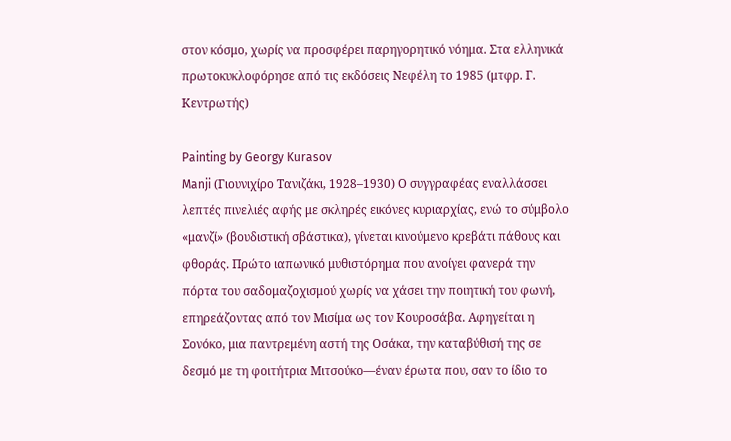στον κόσμο, χωρίς να προσφέρει παρηγορητικό νόημα. Στα ελληνικά πρωτοκυκλοφόρησε από τις εκδόσεις Νεφέλη το 1985 (μτφρ. Γ. Κεντρωτής)

Painting by Georgy Kurasov
Manji (Γιουνιχίρο Τανιζάκι, 1928–1930) Ο συγγραφέας εναλλάσσει λεπτές πινελιές αφής με σκληρές εικόνες κυριαρχίας, ενώ το σύμβολο «μανζί» (βουδιστική σβάστικα), γίνεται κινούμενο κρεβάτι πάθους και φθοράς. Πρώτο ιαπωνικό μυθιστόρημα που ανοίγει φανερά την πόρτα του σαδομαζοχισμού χωρίς να χάσει την ποιητική του φωνή, επηρεάζοντας από τον Μισίμα ως τον Κουροσάβα. Αφηγείται η Σονόκο, μια παντρεμένη αστή της Οσάκα, την καταβύθισή της σε δεσμό με τη φοιτήτρια Μιτσούκο—έναν έρωτα που, σαν το ίδιο το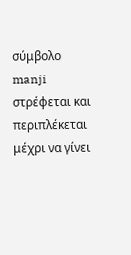σύμβολο manji στρέφεται και περιπλέκεται μέχρι να γίνει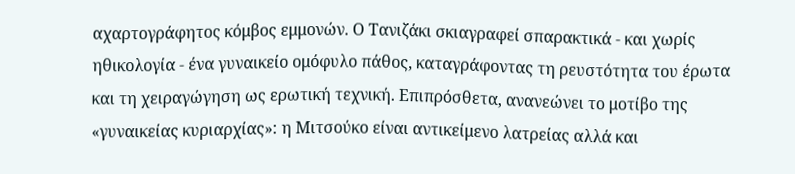αχαρτογράφητος κόμβος εμμονών. Ο Τανιζάκι σκιαγραφεί σπαρακτικά - και χωρίς ηθικολογία - ένα γυναικείο ομόφυλο πάθος, καταγράφοντας τη ρευστότητα του έρωτα και τη χειραγώγηση ως ερωτική τεχνική. Επιπρόσθετα, ανανεώνει το μοτίβο της «γυναικείας κυριαρχίας»: η Μιτσούκο είναι αντικείμενο λατρείας αλλά και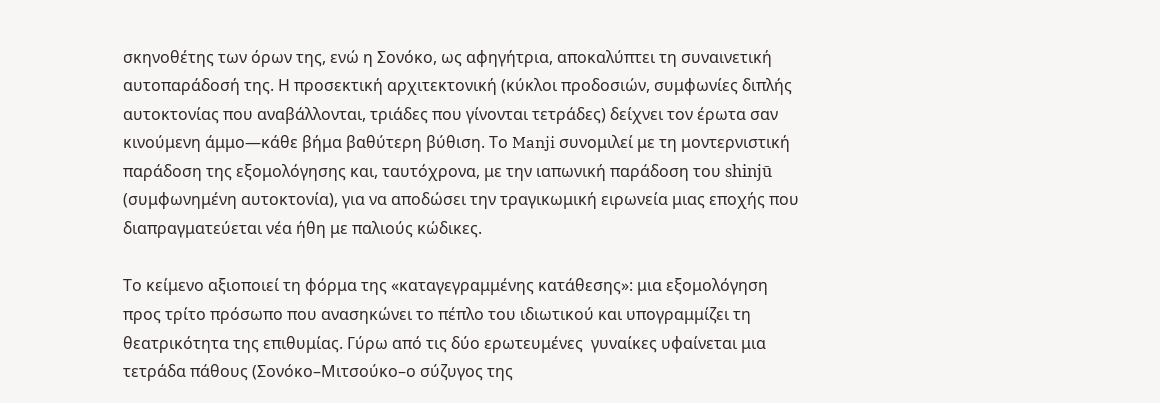σκηνοθέτης των όρων της, ενώ η Σονόκο, ως αφηγήτρια, αποκαλύπτει τη συναινετική αυτοπαράδοσή της. Η προσεκτική αρχιτεκτονική (κύκλοι προδοσιών, συμφωνίες διπλής αυτοκτονίας που αναβάλλονται, τριάδες που γίνονται τετράδες) δείχνει τον έρωτα σαν κινούμενη άμμο—κάθε βήμα βαθύτερη βύθιση. Το Manji συνομιλεί με τη μοντερνιστική παράδοση της εξομολόγησης και, ταυτόχρονα, με την ιαπωνική παράδοση του shinjū (συμφωνημένη αυτοκτονία), για να αποδώσει την τραγικωμική ειρωνεία μιας εποχής που διαπραγματεύεται νέα ήθη με παλιούς κώδικες.

Το κείμενο αξιοποιεί τη φόρμα της «καταγεγραμμένης κατάθεσης»: μια εξομολόγηση προς τρίτο πρόσωπο που ανασηκώνει το πέπλο του ιδιωτικού και υπογραμμίζει τη θεατρικότητα της επιθυμίας. Γύρω από τις δύο ερωτευμένες  γυναίκες υφαίνεται μια τετράδα πάθους (Σονόκο–Μιτσούκο–ο σύζυγος της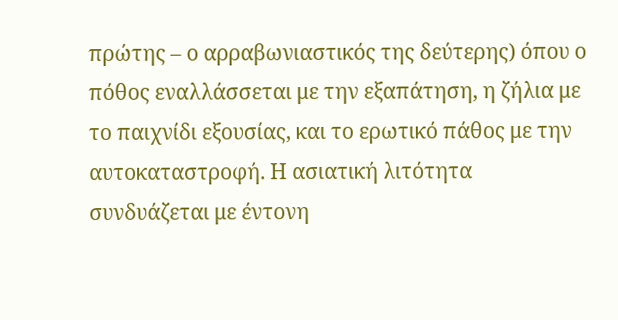πρώτης – ο αρραβωνιαστικός της δεύτερης) όπου ο πόθος εναλλάσσεται με την εξαπάτηση, η ζήλια με το παιχνίδι εξουσίας, και το ερωτικό πάθος με την αυτοκαταστροφή. Η ασιατική λιτότητα συνδυάζεται με έντονη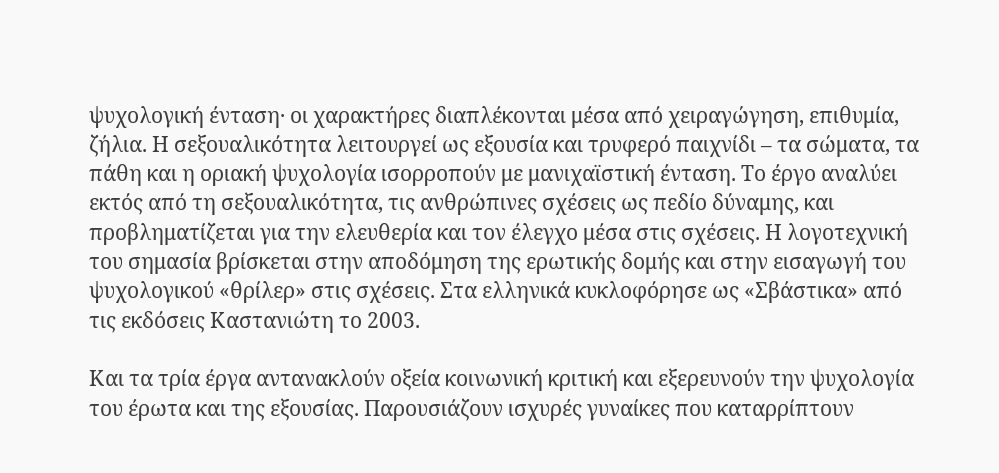ψυχολογική ένταση· οι χαρακτήρες διαπλέκονται μέσα από χειραγώγηση, επιθυμία, ζήλια. Η σεξουαλικότητα λειτουργεί ως εξουσία και τρυφερό παιχνίδι – τα σώματα, τα πάθη και η οριακή ψυχολογία ισορροπούν με μανιχαϊστική ένταση. Το έργο αναλύει εκτός από τη σεξουαλικότητα, τις ανθρώπινες σχέσεις ως πεδίο δύναμης, και προβληματίζεται για την ελευθερία και τον έλεγχο μέσα στις σχέσεις. Η λογοτεχνική του σημασία βρίσκεται στην αποδόμηση της ερωτικής δομής και στην εισαγωγή του ψυχολογικού «θρίλερ» στις σχέσεις. Στα ελληνικά κυκλοφόρησε ως «Σβάστικα» από τις εκδόσεις Καστανιώτη το 2003.

Και τα τρία έργα αντανακλούν οξεία κοινωνική κριτική και εξερευνούν την ψυχολογία του έρωτα και της εξουσίας. Παρουσιάζουν ισχυρές γυναίκες που καταρρίπτουν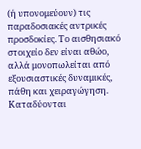(ή υπονομεύουν) τις παραδοσιακές αντρικές προσδοκίες. Το αισθησιακό στοιχείο δεν είναι αθώο, αλλά μονοπωλείται από εξουσιαστικές δυναμικές, πάθη και χειραγώγηση. Καταδύονται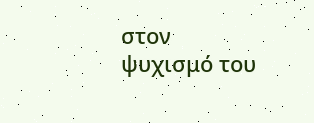στον ψυχισμό του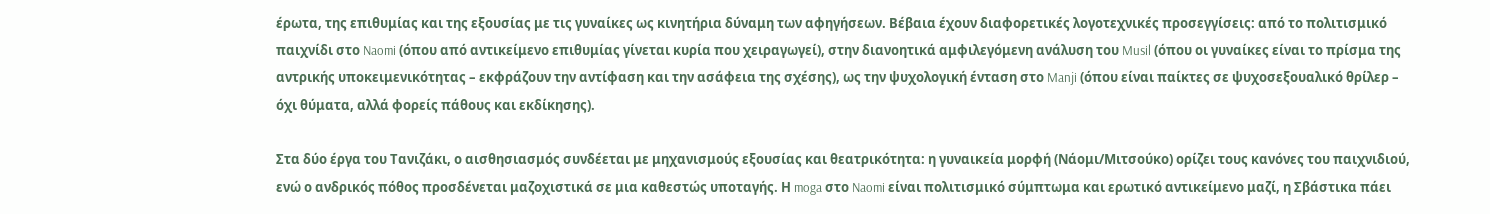έρωτα, της επιθυμίας και της εξουσίας με τις γυναίκες ως κινητήρια δύναμη των αφηγήσεων. Βέβαια έχουν διαφορετικές λογοτεχνικές προσεγγίσεις: από το πολιτισμικό παιχνίδι στο Naomi (όπου από αντικείμενο επιθυμίας γίνεται κυρία που χειραγωγεί), στην διανοητικά αμφιλεγόμενη ανάλυση του Musil (όπου οι γυναίκες είναι το πρίσμα της αντρικής υποκειμενικότητας – εκφράζουν την αντίφαση και την ασάφεια της σχέσης), ως την ψυχολογική ένταση στο Manji (όπου είναι παίκτες σε ψυχοσεξουαλικό θρίλερ – όχι θύματα, αλλά φορείς πάθους και εκδίκησης).

Στα δύο έργα του Τανιζάκι, ο αισθησιασμός συνδέεται με μηχανισμούς εξουσίας και θεατρικότητα: η γυναικεία μορφή (Νάομι/Μιτσούκο) ορίζει τους κανόνες του παιχνιδιού, ενώ ο ανδρικός πόθος προσδένεται μαζοχιστικά σε μια καθεστώς υποταγής. Η moga στο Naomi είναι πολιτισμικό σύμπτωμα και ερωτικό αντικείμενο μαζί, η Σβάστικα πάει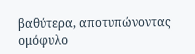βαθύτερα, αποτυπώνοντας ομόφυλο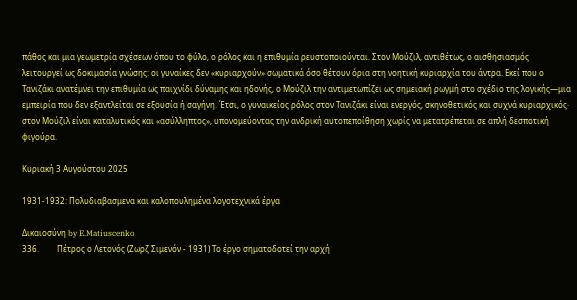πάθος και μια γεωμετρία σχέσεων όπου το φύλο, ο ρόλος και η επιθυμία ρευστοποιούνται. Στον Μούζιλ, αντιθέτως, ο αισθησιασμός λειτουργεί ως δοκιμασία γνώσης: οι γυναίκες δεν «κυριαρχούν» σωματικά όσο θέτουν όρια στη νοητική κυριαρχία του άντρα. Εκεί που ο Τανιζάκι ανατέμνει την επιθυμία ως παιχνίδι δύναμης και ηδονής, ο Μούζιλ την αντιμετωπίζει ως σημειακή ρωγμή στο σχέδιο της λογικής—μια εμπειρία που δεν εξαντλείται σε εξουσία ή σαγήνη. Έτσι, ο γυναικείος ρόλος στον Τανιζάκι είναι ενεργός, σκηνοθετικός και συχνά κυριαρχικός· στον Μούζιλ είναι καταλυτικός και «ασύλληπτος», υπονομεύοντας την ανδρική αυτοπεποίθηση χωρίς να μετατρέπεται σε απλή δεσποτική φιγούρα.

Κυριακή 3 Αυγούστου 2025

1931-1932: Πολυδιαβασμενα και καλοπουλημένα λογοτεχνικά έργα

Δικαιοσύνη by E.Matiuscenko
336.         Πέτρος ο Λετονός (Ζωρζ Σιμενόν - 1931) Το έργο σηματοδοτεί την αρχή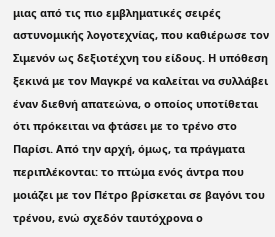μιας από τις πιο εμβληματικές σειρές αστυνομικής λογοτεχνίας, που καθιέρωσε τον Σιμενόν ως δεξιοτέχνη του είδους. Η υπόθεση ξεκινά με τον Μαγκρέ να καλείται να συλλάβει έναν διεθνή απατεώνα, ο οποίος υποτίθεται ότι πρόκειται να φτάσει με το τρένο στο Παρίσι. Από την αρχή, όμως, τα πράγματα περιπλέκονται: το πτώμα ενός άντρα που μοιάζει με τον Πέτρο βρίσκεται σε βαγόνι του τρένου, ενώ σχεδόν ταυτόχρονα ο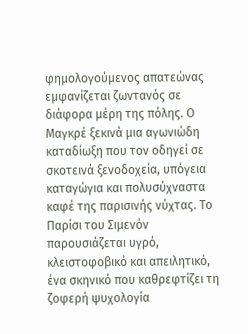φημολογούμενος απατεώνας εμφανίζεται ζωντανός σε διάφορα μέρη της πόλης. Ο Μαγκρέ ξεκινά μια αγωνιώδη καταδίωξη που τον οδηγεί σε σκοτεινά ξενοδοχεία, υπόγεια καταγώγια και πολυσύχναστα καφέ της παρισινής νύχτας. Το Παρίσι του Σιμενόν παρουσιάζεται υγρό, κλειστοφοβικό και απειλητικό, ένα σκηνικό που καθρεφτίζει τη ζοφερή ψυχολογία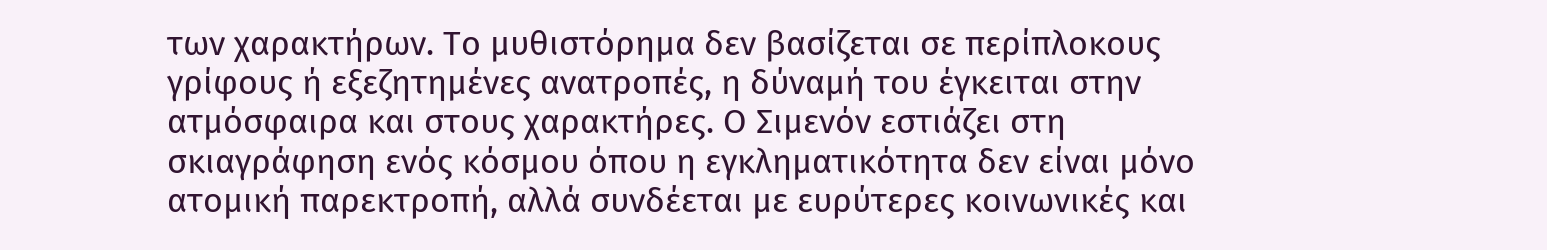των χαρακτήρων. Το μυθιστόρημα δεν βασίζεται σε περίπλοκους γρίφους ή εξεζητημένες ανατροπές, η δύναμή του έγκειται στην ατμόσφαιρα και στους χαρακτήρες. Ο Σιμενόν εστιάζει στη σκιαγράφηση ενός κόσμου όπου η εγκληματικότητα δεν είναι μόνο ατομική παρεκτροπή, αλλά συνδέεται με ευρύτερες κοινωνικές και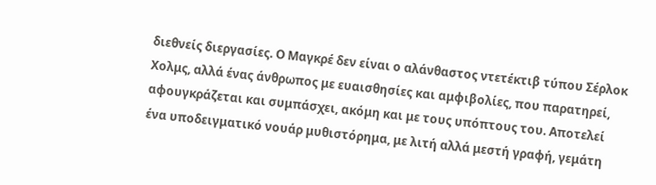διεθνείς διεργασίες. Ο Μαγκρέ δεν είναι ο αλάνθαστος ντετέκτιβ τύπου Σέρλοκ Χολμς, αλλά ένας άνθρωπος με ευαισθησίες και αμφιβολίες, που παρατηρεί, αφουγκράζεται και συμπάσχει, ακόμη και με τους υπόπτους του. Αποτελεί ένα υποδειγματικό νουάρ μυθιστόρημα, με λιτή αλλά μεστή γραφή, γεμάτη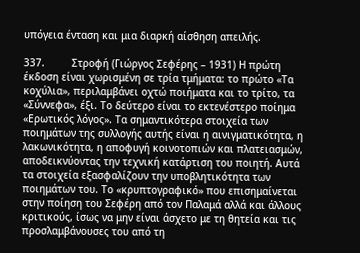υπόγεια ένταση και μια διαρκή αίσθηση απειλής.

337.         Στροφή (Γιώργος Σεφέρης – 1931) Η πρώτη έκδοση είναι χωρισμένη σε τρία τμήματα: το πρώτο «Τα κοχύλια», περιλαμβάνει οχτώ ποιήματα και το τρίτο, τα «Σύννεφα», έξι. Το δεύτερο είναι το εκτενέστερο ποίημα «Ερωτικός λόγος». Τα σημαντικότερα στοιχεία των ποιημάτων της συλλογής αυτής είναι η αινιγματικότητα, η λακωνικότητα, η αποφυγή κοινοτοπιών και πλατειασμών, αποδεικνύοντας την τεχνική κατάρτιση του ποιητή. Αυτά τα στοιχεία εξασφαλίζουν την υποβλητικότητα των ποιημάτων του. Το «κρυπτογραφικό» που επισημαίνεται στην ποίηση του Σεφέρη από τον Παλαμά αλλά και άλλους κριτικούς, ίσως να μην είναι άσχετο με τη θητεία και τις προσλαμβάνουσες του από τη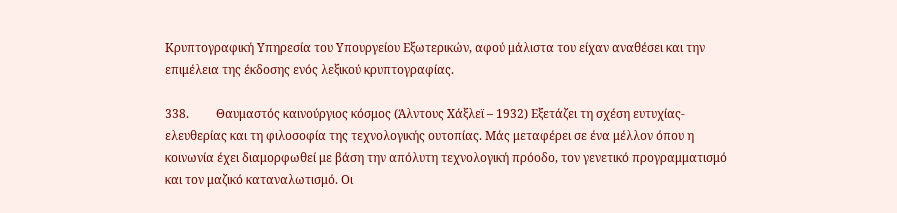Κρυπτογραφική Υπηρεσία του Υπουργείου Εξωτερικών, αφού μάλιστα του είχαν αναθέσει και την επιμέλεια της έκδοσης ενός λεξικού κρυπτογραφίας.

338.         Θαυμαστός καινούργιος κόσμος (Άλντους Χάξλεϊ – 1932) Εξετάζει τη σχέση ευτυχίας-ελευθερίας και τη φιλοσοφία της τεχνολογικής ουτοπίας. Μάς μεταφέρει σε ένα μέλλον όπου η κοινωνία έχει διαμορφωθεί με βάση την απόλυτη τεχνολογική πρόοδο, τον γενετικό προγραμματισμό και τον μαζικό καταναλωτισμό. Οι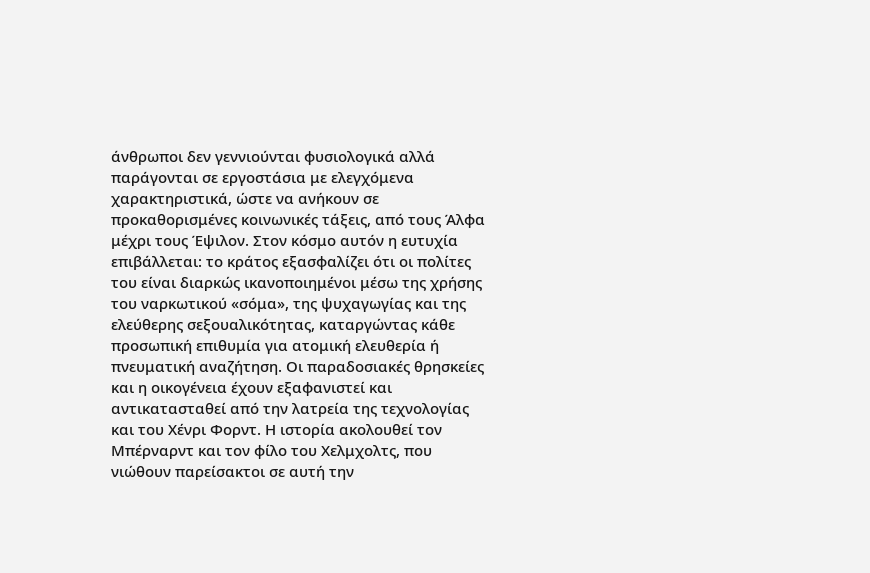άνθρωποι δεν γεννιούνται φυσιολογικά αλλά παράγονται σε εργοστάσια με ελεγχόμενα χαρακτηριστικά, ώστε να ανήκουν σε προκαθορισμένες κοινωνικές τάξεις, από τους Άλφα μέχρι τους Έψιλον. Στον κόσμο αυτόν η ευτυχία επιβάλλεται: το κράτος εξασφαλίζει ότι οι πολίτες του είναι διαρκώς ικανοποιημένοι μέσω της χρήσης του ναρκωτικού «σόμα», της ψυχαγωγίας και της ελεύθερης σεξουαλικότητας, καταργώντας κάθε προσωπική επιθυμία για ατομική ελευθερία ή πνευματική αναζήτηση. Οι παραδοσιακές θρησκείες και η οικογένεια έχουν εξαφανιστεί και αντικατασταθεί από την λατρεία της τεχνολογίας και του Χένρι Φορντ. Η ιστορία ακολουθεί τον Μπέρναρντ και τον φίλο του Χελμχολτς, που νιώθουν παρείσακτοι σε αυτή την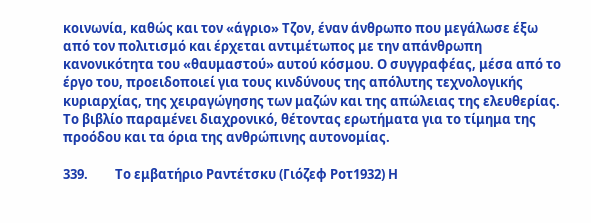κοινωνία, καθώς και τον «άγριο» Τζον, έναν άνθρωπο που μεγάλωσε έξω από τον πολιτισμό και έρχεται αντιμέτωπος με την απάνθρωπη κανονικότητα του «θαυμαστού» αυτού κόσμου. Ο συγγραφέας, μέσα από το έργο του, προειδοποιεί για τους κινδύνους της απόλυτης τεχνολογικής κυριαρχίας, της χειραγώγησης των μαζών και της απώλειας της ελευθερίας. Το βιβλίο παραμένει διαχρονικό, θέτοντας ερωτήματα για το τίμημα της προόδου και τα όρια της ανθρώπινης αυτονομίας.

339.         Το εμβατήριο Ραντέτσκυ (Γιόζεφ Ροτ1932) Η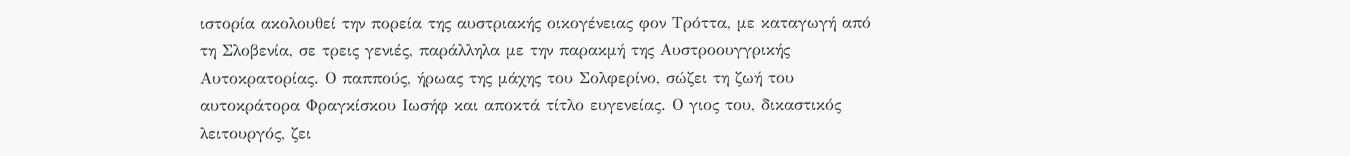ιστορία ακολουθεί την πορεία της αυστριακής οικογένειας φον Τρόττα, με καταγωγή από τη Σλοβενία, σε τρεις γενιές, παράλληλα με την παρακμή της Αυστροουγγρικής Αυτοκρατορίας. Ο παππούς, ήρωας της μάχης του Σολφερίνο, σώζει τη ζωή του αυτοκράτορα Φραγκίσκου Ιωσήφ και αποκτά τίτλο ευγενείας. Ο γιος του, δικαστικός λειτουργός, ζει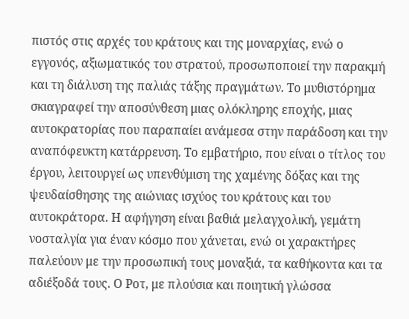πιστός στις αρχές του κράτους και της μοναρχίας, ενώ ο εγγονός, αξιωματικός του στρατού, προσωποποιεί την παρακμή και τη διάλυση της παλιάς τάξης πραγμάτων. Το μυθιστόρημα σκιαγραφεί την αποσύνθεση μιας ολόκληρης εποχής, μιας αυτοκρατορίας που παραπαίει ανάμεσα στην παράδοση και την αναπόφευκτη κατάρρευση. Το εμβατήριο, που είναι ο τίτλος του έργου, λειτουργεί ως υπενθύμιση της χαμένης δόξας και της ψευδαίσθησης της αιώνιας ισχύος του κράτους και του αυτοκράτορα. Η αφήγηση είναι βαθιά μελαγχολική, γεμάτη νοσταλγία για έναν κόσμο που χάνεται, ενώ οι χαρακτήρες παλεύουν με την προσωπική τους μοναξιά, τα καθήκοντα και τα αδιέξοδά τους. Ο Ροτ, με πλούσια και ποιητική γλώσσα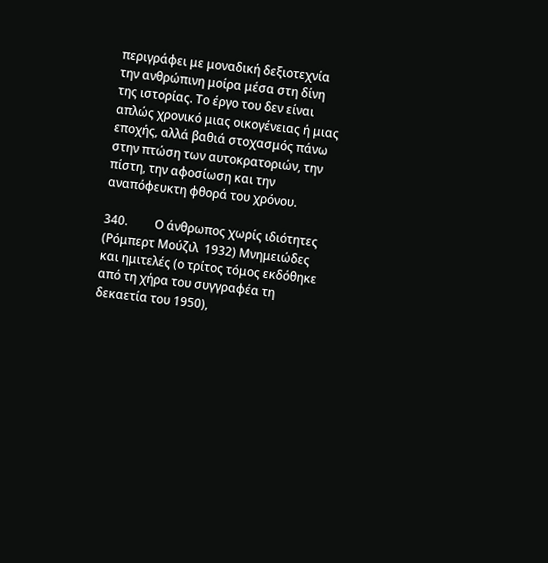περιγράφει με μοναδική δεξιοτεχνία την ανθρώπινη μοίρα μέσα στη δίνη της ιστορίας. Το έργο του δεν είναι απλώς χρονικό μιας οικογένειας ή μιας εποχής, αλλά βαθιά στοχασμός πάνω στην πτώση των αυτοκρατοριών, την πίστη, την αφοσίωση και την αναπόφευκτη φθορά του χρόνου.

340.         Ο άνθρωπος χωρίς ιδιότητες (Ρόμπερτ Μούζιλ  1932) Μνημειώδες και ημιτελές (ο τρίτος τόμος εκδόθηκε από τη χήρα του συγγραφέα τη δεκαετία του 1950),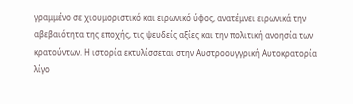γραμμένο σε χιουμοριστικό και ειρωνικό ύφος, ανατέμνει ειρωνικά την αβεβαιότητα της εποχής, τις ψευδείς αξίες και την πολιτική ανοησία των κρατούντων. Η ιστορία εκτυλίσσεται στην Αυστροουγγρική Αυτοκρατορία λίγο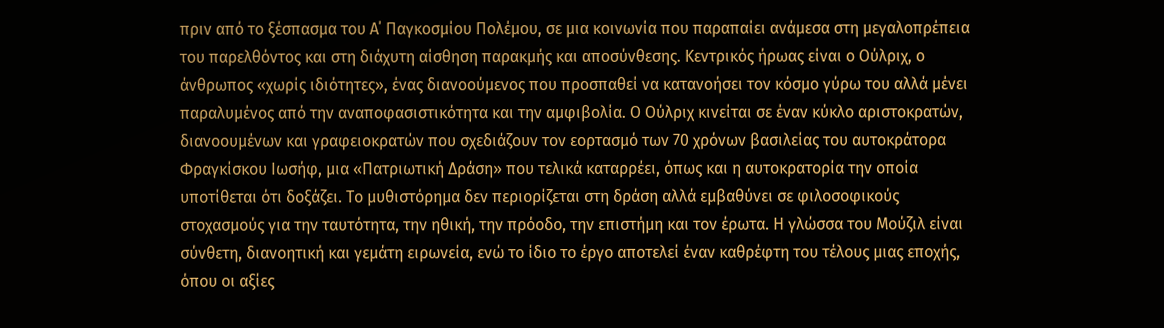πριν από το ξέσπασμα του Α΄ Παγκοσμίου Πολέμου, σε μια κοινωνία που παραπαίει ανάμεσα στη μεγαλοπρέπεια του παρελθόντος και στη διάχυτη αίσθηση παρακμής και αποσύνθεσης. Κεντρικός ήρωας είναι ο Ούλριχ, ο άνθρωπος «χωρίς ιδιότητες», ένας διανοούμενος που προσπαθεί να κατανοήσει τον κόσμο γύρω του αλλά μένει παραλυμένος από την αναποφασιστικότητα και την αμφιβολία. Ο Ούλριχ κινείται σε έναν κύκλο αριστοκρατών, διανοουμένων και γραφειοκρατών που σχεδιάζουν τον εορτασμό των 70 χρόνων βασιλείας του αυτοκράτορα Φραγκίσκου Ιωσήφ, μια «Πατριωτική Δράση» που τελικά καταρρέει, όπως και η αυτοκρατορία την οποία υποτίθεται ότι δοξάζει. Το μυθιστόρημα δεν περιορίζεται στη δράση αλλά εμβαθύνει σε φιλοσοφικούς στοχασμούς για την ταυτότητα, την ηθική, την πρόοδο, την επιστήμη και τον έρωτα. Η γλώσσα του Μούζιλ είναι σύνθετη, διανοητική και γεμάτη ειρωνεία, ενώ το ίδιο το έργο αποτελεί έναν καθρέφτη του τέλους μιας εποχής, όπου οι αξίες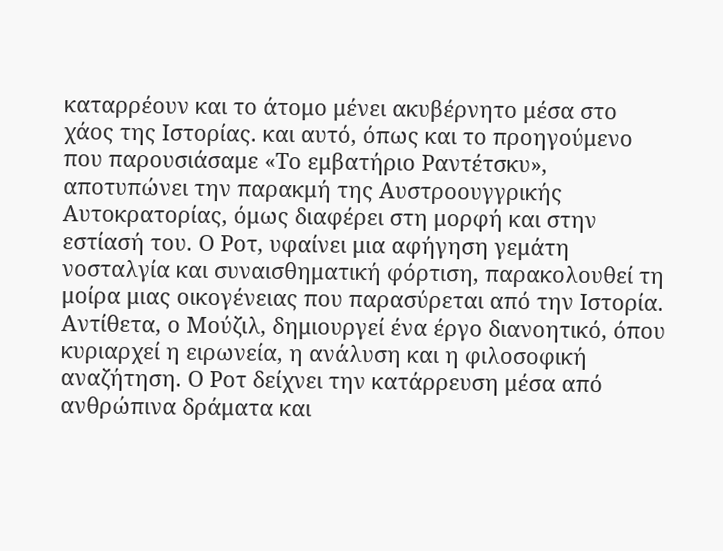καταρρέουν και το άτομο μένει ακυβέρνητο μέσα στο χάος της Ιστορίας. και αυτό, όπως και το προηγούμενο που παρουσιάσαμε «Το εμβατήριο Ραντέτσκυ», αποτυπώνει την παρακμή της Αυστροουγγρικής Αυτοκρατορίας, όμως διαφέρει στη μορφή και στην εστίασή του. Ο Ροτ, υφαίνει μια αφήγηση γεμάτη νοσταλγία και συναισθηματική φόρτιση, παρακολουθεί τη μοίρα μιας οικογένειας που παρασύρεται από την Ιστορία. Αντίθετα, ο Μούζιλ, δημιουργεί ένα έργο διανοητικό, όπου κυριαρχεί η ειρωνεία, η ανάλυση και η φιλοσοφική αναζήτηση. Ο Ροτ δείχνει την κατάρρευση μέσα από ανθρώπινα δράματα και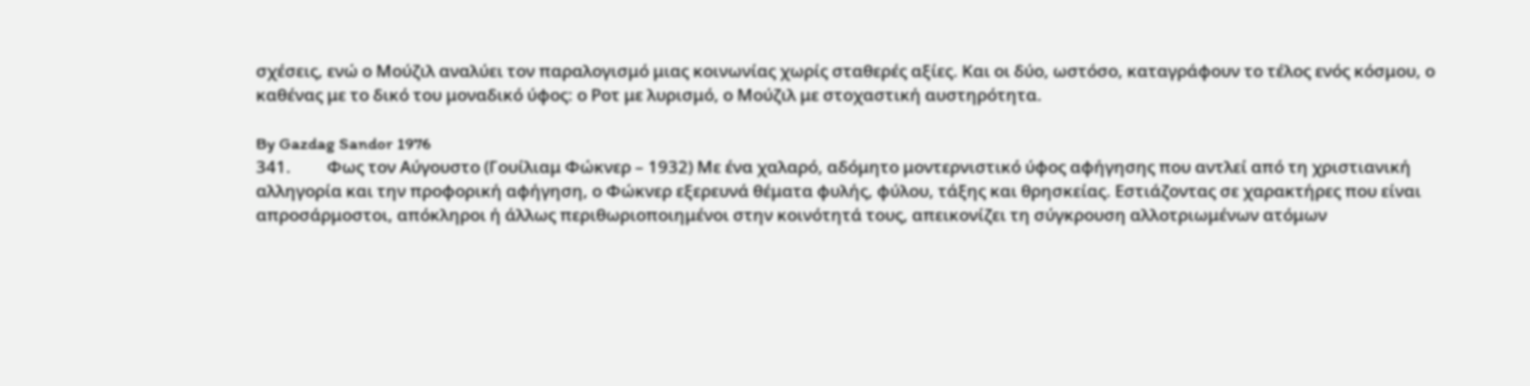σχέσεις, ενώ ο Μούζιλ αναλύει τον παραλογισμό μιας κοινωνίας χωρίς σταθερές αξίες. Και οι δύο, ωστόσο, καταγράφουν το τέλος ενός κόσμου, ο καθένας με το δικό του μοναδικό ύφος: ο Ροτ με λυρισμό, ο Μούζιλ με στοχαστική αυστηρότητα.

By Gazdag Sandor 1976
341.         Φως τον Αύγουστο (Γουίλιαμ Φώκνερ – 1932) Με ένα χαλαρό, αδόμητο μοντερνιστικό ύφος αφήγησης που αντλεί από τη χριστιανική αλληγορία και την προφορική αφήγηση, ο Φώκνερ εξερευνά θέματα φυλής, φύλου, τάξης και θρησκείας. Εστιάζοντας σε χαρακτήρες που είναι απροσάρμοστοι, απόκληροι ή άλλως περιθωριοποιημένοι στην κοινότητά τους, απεικονίζει τη σύγκρουση αλλοτριωμένων ατόμων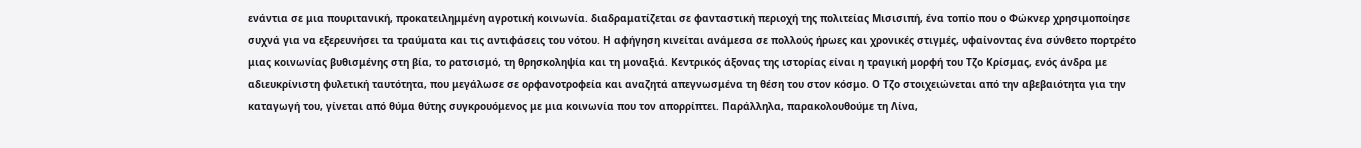ενάντια σε μια πουριτανική, προκατειλημμένη αγροτική κοινωνία. διαδραματίζεται σε φανταστική περιοχή της πολιτείας Μισισιπή, ένα τοπίο που ο Φώκνερ χρησιμοποίησε συχνά για να εξερευνήσει τα τραύματα και τις αντιφάσεις του νότου. Η αφήγηση κινείται ανάμεσα σε πολλούς ήρωες και χρονικές στιγμές, υφαίνοντας ένα σύνθετο πορτρέτο μιας κοινωνίας βυθισμένης στη βία, το ρατσισμό, τη θρησκοληψία και τη μοναξιά. Κεντρικός άξονας της ιστορίας είναι η τραγική μορφή του Τζο Κρίσμας, ενός άνδρα με αδιευκρίνιστη φυλετική ταυτότητα, που μεγάλωσε σε ορφανοτροφεία και αναζητά απεγνωσμένα τη θέση του στον κόσμο. Ο Τζο στοιχειώνεται από την αβεβαιότητα για την καταγωγή του, γίνεται από θύμα θύτης συγκρουόμενος με μια κοινωνία που τον απορρίπτει. Παράλληλα, παρακολουθούμε τη Λίνα,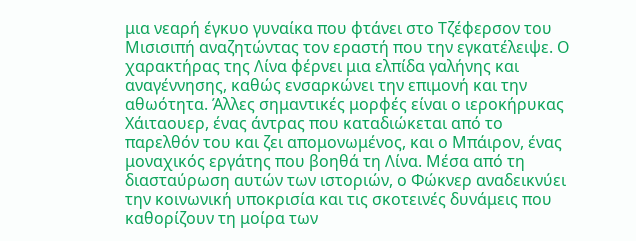μια νεαρή έγκυο γυναίκα που φτάνει στο Τζέφερσον του Μισισιπή αναζητώντας τον εραστή που την εγκατέλειψε. Ο χαρακτήρας της Λίνα φέρνει μια ελπίδα γαλήνης και αναγέννησης, καθώς ενσαρκώνει την επιμονή και την αθωότητα. Άλλες σημαντικές μορφές είναι ο ιεροκήρυκας Χάιταουερ, ένας άντρας που καταδιώκεται από το παρελθόν του και ζει απομονωμένος, και ο Μπάιρον, ένας μοναχικός εργάτης που βοηθά τη Λίνα. Μέσα από τη διασταύρωση αυτών των ιστοριών, ο Φώκνερ αναδεικνύει την κοινωνική υποκρισία και τις σκοτεινές δυνάμεις που καθορίζουν τη μοίρα των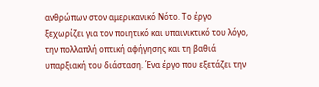ανθρώπων στον αμερικανικό Νότο. Το έργο ξεχωρίζει για τον ποιητικό και υπαινικτικό του λόγο, την πολλαπλή οπτική αφήγησης και τη βαθιά υπαρξιακή του διάσταση. Ένα έργο που εξετάζει την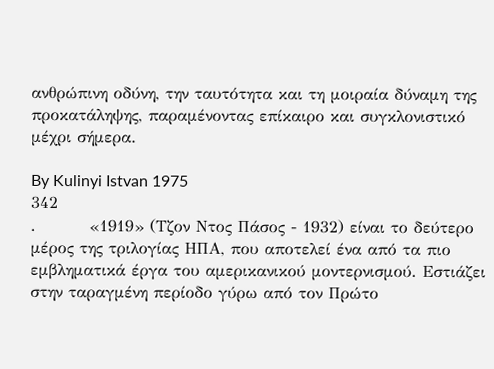ανθρώπινη οδύνη, την ταυτότητα και τη μοιραία δύναμη της προκατάληψης, παραμένοντας επίκαιρο και συγκλονιστικό μέχρι σήμερα.

By Kulinyi Istvan 1975
342
.         «1919» (Τζον Ντος Πάσος - 1932) είναι το δεύτερο μέρος της τριλογίας ΗΠΑ, που αποτελεί ένα από τα πιο εμβληματικά έργα του αμερικανικού μοντερνισμού. Εστιάζει στην ταραγμένη περίοδο γύρω από τον Πρώτο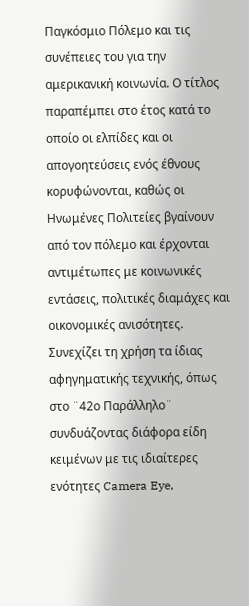Παγκόσμιο Πόλεμο και τις συνέπειες του για την αμερικανική κοινωνία. Ο τίτλος παραπέμπει στο έτος κατά το οποίο οι ελπίδες και οι απογοητεύσεις ενός έθνους κορυφώνονται, καθώς οι Ηνωμένες Πολιτείες βγαίνουν από τον πόλεμο και έρχονται αντιμέτωπες με κοινωνικές εντάσεις, πολιτικές διαμάχες και οικονομικές ανισότητες. Συνεχίζει τη χρήση τα ίδιας αφηγηματικής τεχνικής, όπως στο ¨42ο Παράλληλο¨ συνδυάζοντας διάφορα είδη κειμένων με τις ιδιαίτερες ενότητες Camera Eye,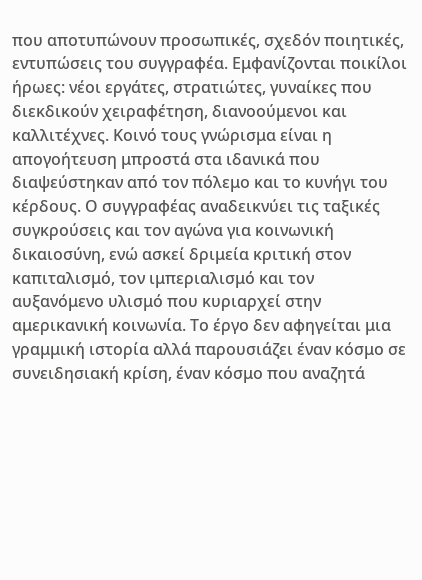που αποτυπώνουν προσωπικές, σχεδόν ποιητικές, εντυπώσεις του συγγραφέα. Εμφανίζονται ποικίλοι ήρωες: νέοι εργάτες, στρατιώτες, γυναίκες που διεκδικούν χειραφέτηση, διανοούμενοι και καλλιτέχνες. Κοινό τους γνώρισμα είναι η απογοήτευση μπροστά στα ιδανικά που διαψεύστηκαν από τον πόλεμο και το κυνήγι του κέρδους. Ο συγγραφέας αναδεικνύει τις ταξικές συγκρούσεις και τον αγώνα για κοινωνική δικαιοσύνη, ενώ ασκεί δριμεία κριτική στον καπιταλισμό, τον ιμπεριαλισμό και τον αυξανόμενο υλισμό που κυριαρχεί στην αμερικανική κοινωνία. Το έργο δεν αφηγείται μια γραμμική ιστορία αλλά παρουσιάζει έναν κόσμο σε συνειδησιακή κρίση, έναν κόσμο που αναζητά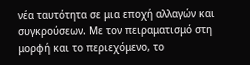νέα ταυτότητα σε μια εποχή αλλαγών και συγκρούσεων. Με τον πειραματισμό στη μορφή και το περιεχόμενο, το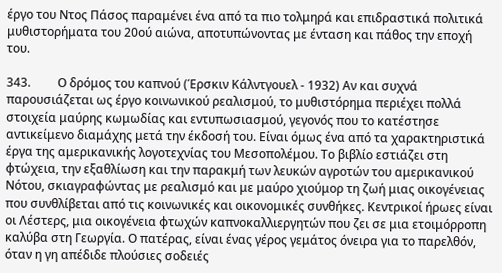έργο του Ντος Πάσος παραμένει ένα από τα πιο τολμηρά και επιδραστικά πολιτικά μυθιστορήματα του 20ού αιώνα, αποτυπώνοντας με ένταση και πάθος την εποχή του.

343.         Ο δρόμος του καπνού (Έρσκιν Κάλντγουελ - 1932) Αν και συχνά παρουσιάζεται ως έργο κοινωνικού ρεαλισμού, το μυθιστόρημα περιέχει πολλά στοιχεία μαύρης κωμωδίας και εντυπωσιασμού, γεγονός που το κατέστησε αντικείμενο διαμάχης μετά την έκδοσή του. Είναι όμως ένα από τα χαρακτηριστικά έργα της αμερικανικής λογοτεχνίας του Μεσοπολέμου. Το βιβλίο εστιάζει στη φτώχεια, την εξαθλίωση και την παρακμή των λευκών αγροτών του αμερικανικού Νότου, σκιαγραφώντας με ρεαλισμό και με μαύρο χιούμορ τη ζωή μιας οικογένειας που συνθλίβεται από τις κοινωνικές και οικονομικές συνθήκες. Κεντρικοί ήρωες είναι οι Λέστερς, μια οικογένεια φτωχών καπνοκαλλιεργητών που ζει σε μια ετοιμόρροπη καλύβα στη Γεωργία. Ο πατέρας, είναι ένας γέρος γεμάτος όνειρα για το παρελθόν, όταν η γη απέδιδε πλούσιες σοδειές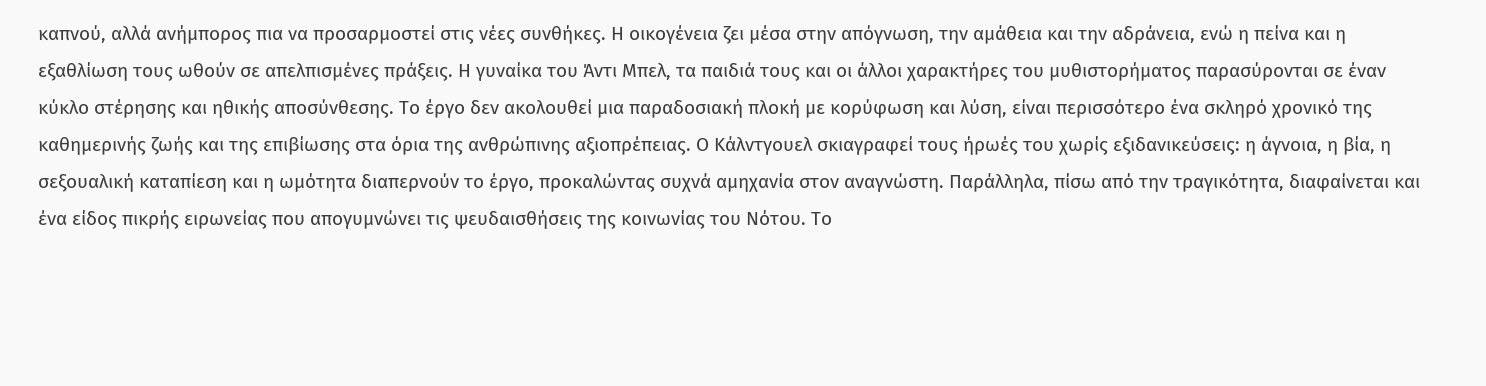καπνού, αλλά ανήμπορος πια να προσαρμοστεί στις νέες συνθήκες. Η οικογένεια ζει μέσα στην απόγνωση, την αμάθεια και την αδράνεια, ενώ η πείνα και η εξαθλίωση τους ωθούν σε απελπισμένες πράξεις. Η γυναίκα του Άντι Μπελ, τα παιδιά τους και οι άλλοι χαρακτήρες του μυθιστορήματος παρασύρονται σε έναν κύκλο στέρησης και ηθικής αποσύνθεσης. Το έργο δεν ακολουθεί μια παραδοσιακή πλοκή με κορύφωση και λύση, είναι περισσότερο ένα σκληρό χρονικό της καθημερινής ζωής και της επιβίωσης στα όρια της ανθρώπινης αξιοπρέπειας. Ο Κάλντγουελ σκιαγραφεί τους ήρωές του χωρίς εξιδανικεύσεις: η άγνοια, η βία, η σεξουαλική καταπίεση και η ωμότητα διαπερνούν το έργο, προκαλώντας συχνά αμηχανία στον αναγνώστη. Παράλληλα, πίσω από την τραγικότητα, διαφαίνεται και ένα είδος πικρής ειρωνείας που απογυμνώνει τις ψευδαισθήσεις της κοινωνίας του Νότου. Το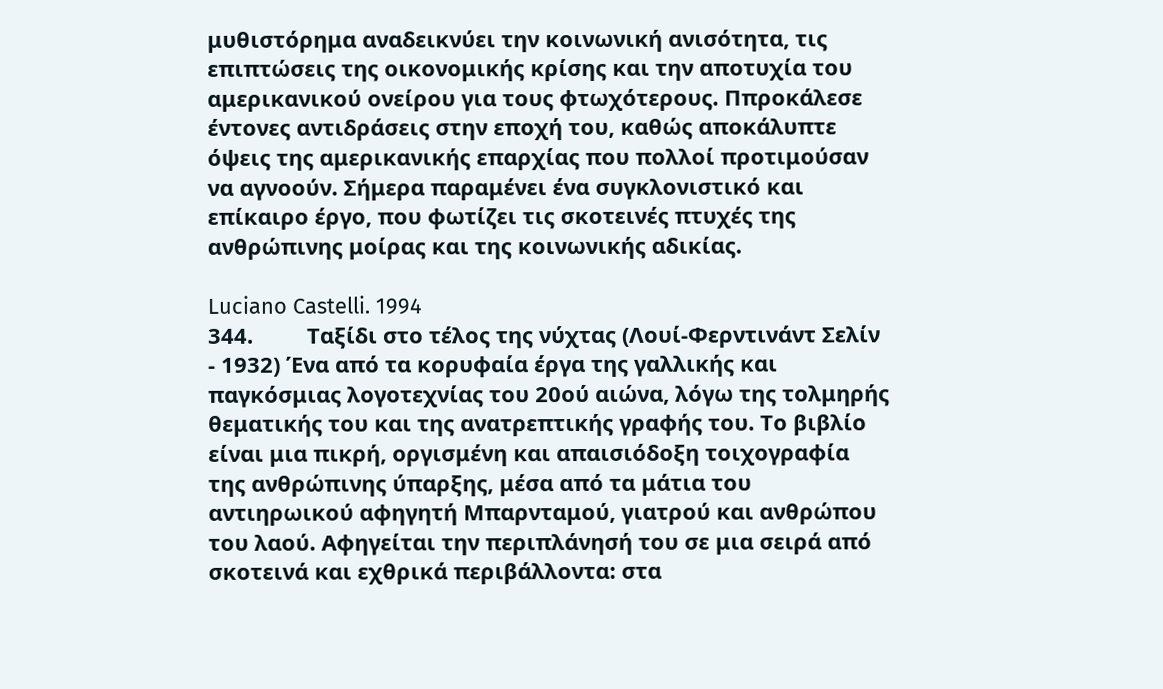μυθιστόρημα αναδεικνύει την κοινωνική ανισότητα, τις επιπτώσεις της οικονομικής κρίσης και την αποτυχία του αμερικανικού ονείρου για τους φτωχότερους. Ππροκάλεσε έντονες αντιδράσεις στην εποχή του, καθώς αποκάλυπτε όψεις της αμερικανικής επαρχίας που πολλοί προτιμούσαν να αγνοούν. Σήμερα παραμένει ένα συγκλονιστικό και επίκαιρο έργο, που φωτίζει τις σκοτεινές πτυχές της ανθρώπινης μοίρας και της κοινωνικής αδικίας.

Luciano Castelli. 1994
344.         Ταξίδι στο τέλος της νύχτας (Λουί-Φερντινάντ Σελίν - 1932) Ένα από τα κορυφαία έργα της γαλλικής και παγκόσμιας λογοτεχνίας του 20ού αιώνα, λόγω της τολμηρής θεματικής του και της ανατρεπτικής γραφής του. Το βιβλίο είναι μια πικρή, οργισμένη και απαισιόδοξη τοιχογραφία της ανθρώπινης ύπαρξης, μέσα από τα μάτια του αντιηρωικού αφηγητή Μπαρνταμού, γιατρού και ανθρώπου του λαού. Αφηγείται την περιπλάνησή του σε μια σειρά από σκοτεινά και εχθρικά περιβάλλοντα: στα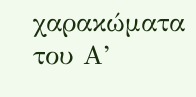χαρακώματα του Α’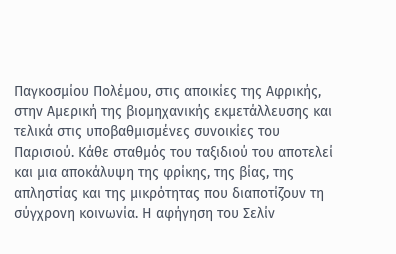Παγκοσμίου Πολέμου, στις αποικίες της Αφρικής, στην Αμερική της βιομηχανικής εκμετάλλευσης και τελικά στις υποβαθμισμένες συνοικίες του Παρισιού. Κάθε σταθμός του ταξιδιού του αποτελεί και μια αποκάλυψη της φρίκης, της βίας, της απληστίας και της μικρότητας που διαποτίζουν τη σύγχρονη κοινωνία. Η αφήγηση του Σελίν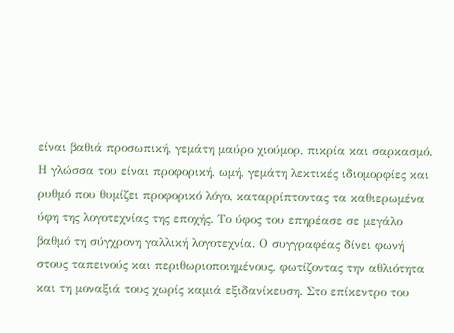είναι βαθιά προσωπική, γεμάτη μαύρο χιούμορ, πικρία και σαρκασμό. Η γλώσσα του είναι προφορική, ωμή, γεμάτη λεκτικές ιδιομορφίες και ρυθμό που θυμίζει προφορικό λόγο, καταρρίπτοντας τα καθιερωμένα ύφη της λογοτεχνίας της εποχής. Το ύφος του επηρέασε σε μεγάλο βαθμό τη σύγχρονη γαλλική λογοτεχνία. Ο συγγραφέας δίνει φωνή στους ταπεινούς και περιθωριοποιημένους, φωτίζοντας την αθλιότητα και τη μοναξιά τους χωρίς καμιά εξιδανίκευση. Στο επίκεντρο του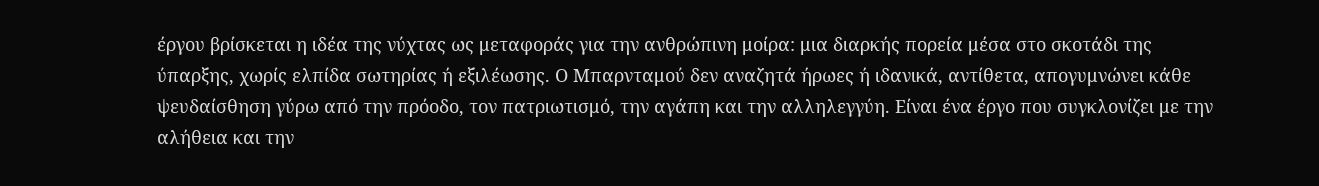έργου βρίσκεται η ιδέα της νύχτας ως μεταφοράς για την ανθρώπινη μοίρα: μια διαρκής πορεία μέσα στο σκοτάδι της ύπαρξης, χωρίς ελπίδα σωτηρίας ή εξιλέωσης. Ο Μπαρνταμού δεν αναζητά ήρωες ή ιδανικά, αντίθετα, απογυμνώνει κάθε ψευδαίσθηση γύρω από την πρόοδο, τον πατριωτισμό, την αγάπη και την αλληλεγγύη. Είναι ένα έργο που συγκλονίζει με την αλήθεια και την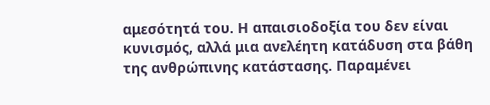αμεσότητά του. Η απαισιοδοξία του δεν είναι κυνισμός, αλλά μια ανελέητη κατάδυση στα βάθη της ανθρώπινης κατάστασης. Παραμένει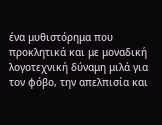ένα μυθιστόρημα που προκλητικά και με μοναδική λογοτεχνική δύναμη μιλά για τον φόβο, την απελπισία και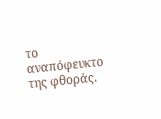το αναπόφευκτο της φθοράς.